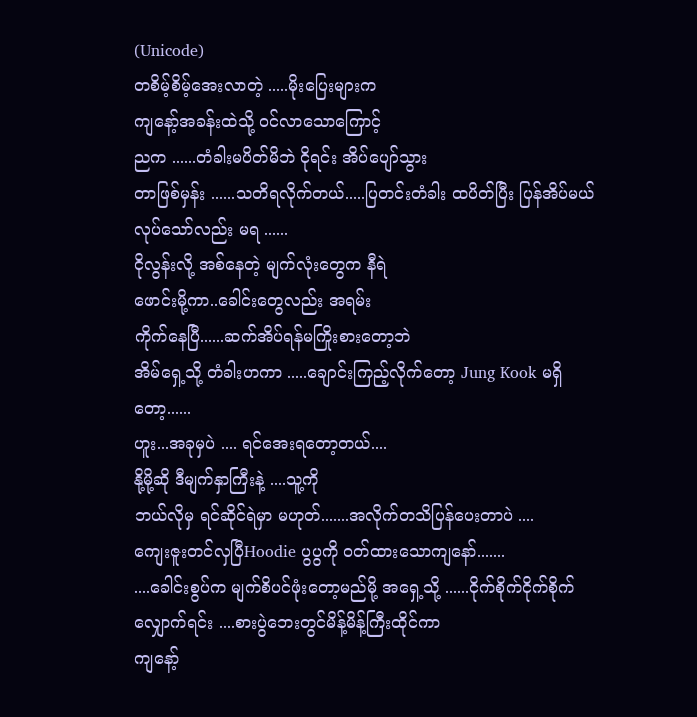(Unicode)
တစိမ့်စိမ့်အေးလာတဲ့ .....မိုးပြေးများက
ကျနော့်အခန်းထဲသို့ ဝင်လာသောကြောင့်
ညက ......တံခါးမပိတ်မိဘဲ ငိုရင်း အိပ်ပျော်သွား
တာဖြစ်မှန်း ......သတိရလိုက်တယ်.....ပြတင်းတံခါး ထပိတ်ပြီး ပြန်အိပ်မယ်
လုပ်သော်လည်း မရ ......
ငိုလွန်းလို့ အစ်နေတဲ့ မျက်လုံးတွေက နီရဲ
ဖောင်းမို့ကာ..ခေါင်းတွေလည်း အရမ်း
ကိုက်နေပြီ......ဆက်အိပ်ရန်မကြိုးစားတော့ဘဲ
အိမ်ရှေ့သို့ တံခါးဟကာ .....ချောင်းကြည့်လိုက်တော့ Jung Kook မရှိတော့......
ဟူး...အခုမှပဲ .... ရင်အေးရတော့တယ်....
နို့မို့ဆို ဒီမျက်နှာကြီးနဲ့ ....သူ့ကို
ဘယ်လိုမှ ရင်ဆိုင်ရဲမှာ မဟုတ်.......အလိုက်တသိပြန်ပေးတာပဲ ....
ကျေးဇူးတင်လှပြီHoodie ပွပွကို ဝတ်ထားသောကျနော်.......
....ခေါင်းစွပ်က မျက်စိပင်ဖုံးတော့မည်မို့ အရှေ့သို့ ......ငိုက်စိုက်ငိုက်စိုက်လျှောက်ရင်း ....စားပွဲဘေးတွင်မိန့်မိန့်ကြီးထိုင်ကာ
ကျနော့်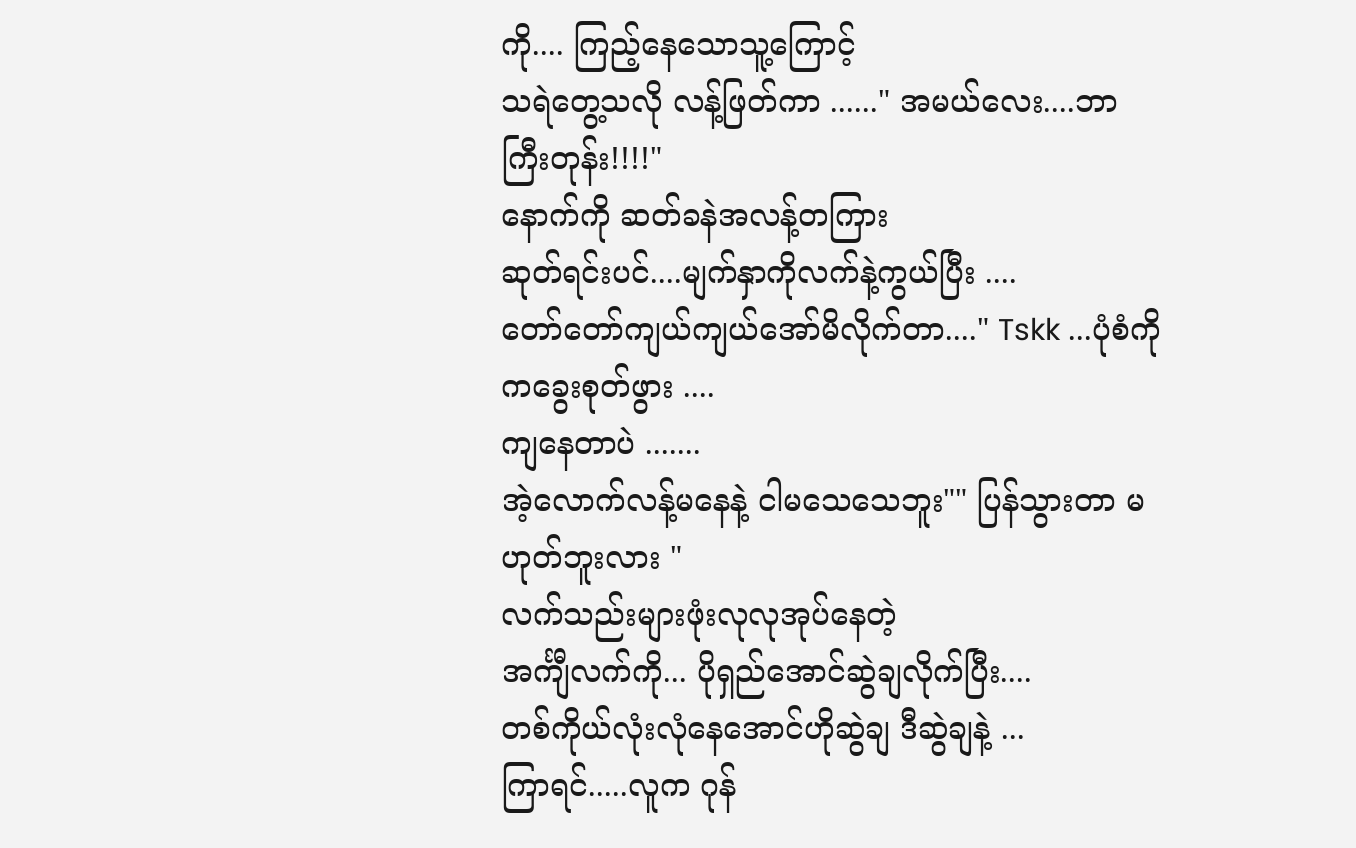ကို.... ကြည့်နေသောသူ့ကြောင့်
သရဲတွေ့သလို လန့်ဖြတ်ကာ ......" အမယ်လေး....ဘာကြီးတုန်း!!!!"
နောက်ကို ဆတ်ခနဲအလန့်တကြား
ဆုတ်ရင်းပင်....မျက်နှာကိုလက်နဲ့ကွယ်ပြီး ....
တော်တော်ကျယ်ကျယ်အော်မိလိုက်တာ...." Tskk ...ပုံစံကိုကခွေးစုတ်ဖွား ....
ကျနေတာပဲ .......
အဲ့လောက်လန့်မနေနဲ့ ငါမသေသေဘူး"" ပြန်သွားတာ မဟုတ်ဘူးလား "
လက်သည်းများဖုံးလုလုအုပ်နေတဲ့
အင်္ကျီလက်ကို... ပိုရှည်အောင်ဆွဲချလိုက်ပြီး....
တစ်ကိုယ်လုံးလုံနေအောင်ဟိုဆွဲချ ဒီဆွဲချနဲ့ ...
ကြာရင်.....လူက ဂုန်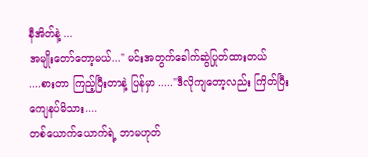နီအိတ်နဲ့ ...
အမျိုးတော်တော့မယ်..." မင်းအတွက်ခေါက်ဆွဲပြုတ်ထားတယ်
....စားတာ ကြည့်ပြီးတာနဲ့ ပြန်မှာ ....."ဒီလိုကျတော့လည်း ကြိတ်ပြီး
ကျေနပ်မိသား....
တစ်ယောက်ယောက်ရဲ့ ဘာမဟုတ်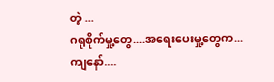တဲ့ ...
ဂရုစိုက်မှု့တွေ....အရေးပေးမှု့တွေက...
ကျနော်....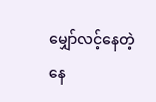မျှော်လင့်နေတဲ့နေ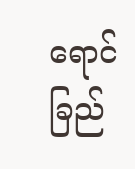ရောင်ခြည်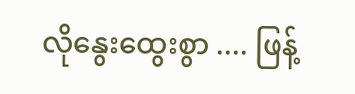လိုနွေးထွေးစွာ .... ဖြန့်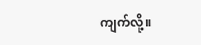ကျက်လို့။